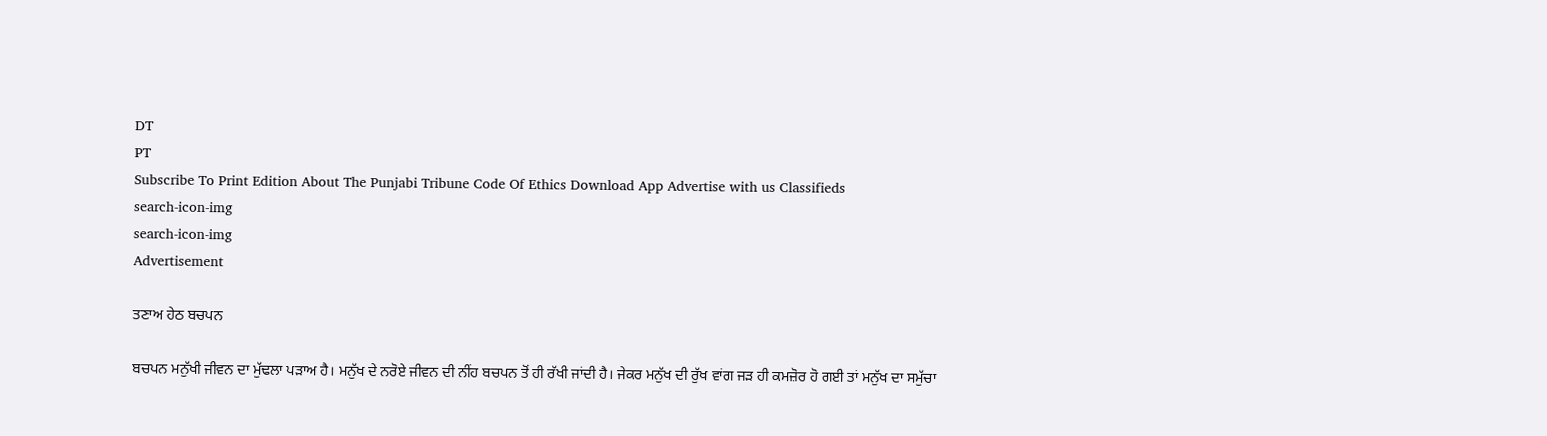DT
PT
Subscribe To Print Edition About The Punjabi Tribune Code Of Ethics Download App Advertise with us Classifieds
search-icon-img
search-icon-img
Advertisement

ਤਣਾਅ ਹੇਠ ਬਚਪਨ

ਬਚਪਨ ਮਨੁੱਖੀ ਜੀਵਨ ਦਾ ਮੁੱਢਲਾ ਪੜਾਅ ਹੈ। ਮਨੁੱਖ ਦੇ ਨਰੋਏ ਜੀਵਨ ਦੀ ਨੀਂਹ ਬਚਪਨ ਤੋਂ ਹੀ ਰੱਖੀ ਜਾਂਦੀ ਹੈ। ਜੇਕਰ ਮਨੁੱਖ ਦੀ ਰੁੱਖ ਵਾਂਗ ਜੜ ਹੀ ਕਮਜ਼ੋਰ ਹੋ ਗਈ ਤਾਂ ਮਨੁੱਖ ਦਾ ਸਮੁੱਚਾ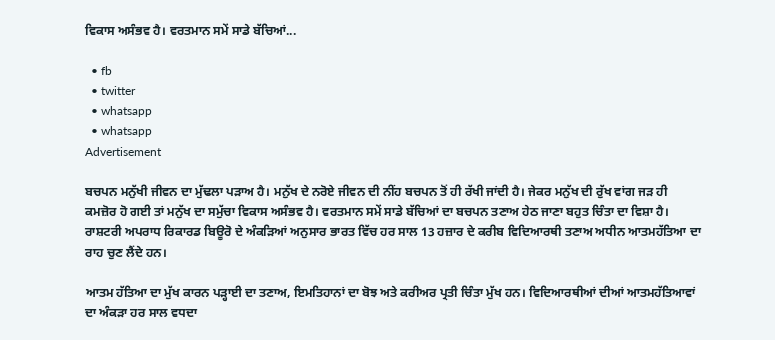ਵਿਕਾਸ ਅਸੰਭਵ ਹੈ। ਵਰਤਮਾਨ ਸਮੇਂ ਸਾਡੇ ਬੱਚਿਆਂ...

  • fb
  • twitter
  • whatsapp
  • whatsapp
Advertisement

ਬਚਪਨ ਮਨੁੱਖੀ ਜੀਵਨ ਦਾ ਮੁੱਢਲਾ ਪੜਾਅ ਹੈ। ਮਨੁੱਖ ਦੇ ਨਰੋਏ ਜੀਵਨ ਦੀ ਨੀਂਹ ਬਚਪਨ ਤੋਂ ਹੀ ਰੱਖੀ ਜਾਂਦੀ ਹੈ। ਜੇਕਰ ਮਨੁੱਖ ਦੀ ਰੁੱਖ ਵਾਂਗ ਜੜ ਹੀ ਕਮਜ਼ੋਰ ਹੋ ਗਈ ਤਾਂ ਮਨੁੱਖ ਦਾ ਸਮੁੱਚਾ ਵਿਕਾਸ ਅਸੰਭਵ ਹੈ। ਵਰਤਮਾਨ ਸਮੇਂ ਸਾਡੇ ਬੱਚਿਆਂ ਦਾ ਬਚਪਨ ਤਣਾਅ ਹੇਠ ਜਾਣਾ ਬਹੁਤ ਚਿੰਤਾ ਦਾ ਵਿਸ਼ਾ ਹੈ। ਰਾਸ਼ਟਰੀ ਅਪਰਾਧ ਰਿਕਾਰਡ ਬਿਊਰੋ ਦੇ ਅੰਕੜਿਆਂ ਅਨੁਸਾਰ ਭਾਰਤ ਵਿੱਚ ਹਰ ਸਾਲ 13 ਹਜ਼ਾਰ ਦੇ ਕਰੀਬ ਵਿਦਿਆਰਥੀ ਤਣਾਅ ਅਧੀਨ ਆਤਮਹੱਤਿਆ ਦਾ ਰਾਹ ਚੁਣ ਲੈਂਦੇ ਹਨ।

ਆਤਮ ਹੱਤਿਆ ਦਾ ਮੁੱਖ ਕਾਰਨ ਪੜ੍ਹਾਈ ਦਾ ਤਣਾਅ, ਇਮਤਿਹਾਨਾਂ ਦਾ ਬੋਝ ਅਤੇ ਕਰੀਅਰ ਪ੍ਰਤੀ ਚਿੰਤਾ ਮੁੱਖ ਹਨ। ਵਿਦਿਆਰਥੀਆਂ ਦੀਆਂ ਆਤਮਹੱਤਿਆਵਾਂ ਦਾ ਅੰਕੜਾ ਹਰ ਸਾਲ ਵਧਦਾ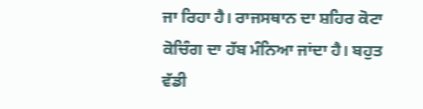ਜਾ ਰਿਹਾ ਹੈ। ਰਾਜਸਥਾਨ ਦਾ ਸ਼ਹਿਰ ਕੋਟਾ ਕੋਚਿੰਗ ਦਾ ਹੱਬ ਮੰਨਿਆ ਜਾਂਦਾ ਹੈ। ਬਹੁਤ ਵੱਡੀ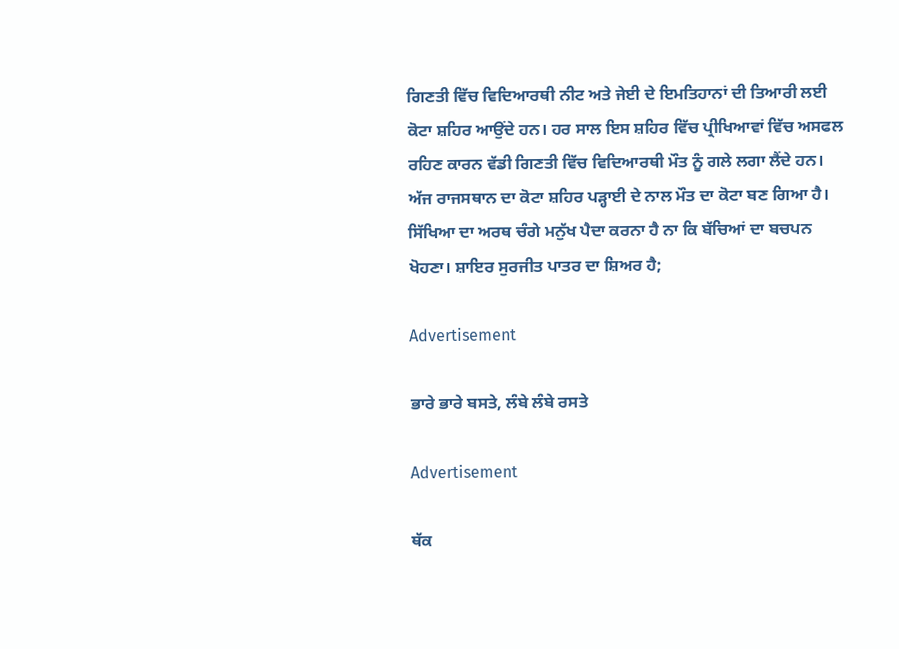ਗਿਣਤੀ ਵਿੱਚ ਵਿਦਿਆਰਥੀ ਨੀਟ ਅਤੇ ਜੇਈ ਦੇ ਇਮਤਿਹਾਨਾਂ ਦੀ ਤਿਆਰੀ ਲਈ ਕੋਟਾ ਸ਼ਹਿਰ ਆਉਂਦੇ ਹਨ। ਹਰ ਸਾਲ ਇਸ ਸ਼ਹਿਰ ਵਿੱਚ ਪ੍ਰੀਖਿਆਵਾਂ ਵਿੱਚ ਅਸਫਲ ਰਹਿਣ ਕਾਰਨ ਵੱਡੀ ਗਿਣਤੀ ਵਿੱਚ ਵਿਦਿਆਰਥੀ ਮੌਤ ਨੂੰ ਗਲੇ ਲਗਾ ਲੈਂਦੇ ਹਨ। ਅੱਜ ਰਾਜਸਥਾਨ ਦਾ ਕੋਟਾ ਸ਼ਹਿਰ ਪੜ੍ਹਾਈ ਦੇ ਨਾਲ ਮੌਤ ਦਾ ਕੋਟਾ ਬਣ ਗਿਆ ਹੈ। ਸਿੱਖਿਆ ਦਾ ਅਰਥ ਚੰਗੇ ਮਨੁੱਖ ਪੈਦਾ ਕਰਨਾ ਹੈ ਨਾ ਕਿ ਬੱਚਿਆਂ ਦਾ ਬਚਪਨ ਖੋਹਣਾ। ਸ਼ਾਇਰ ਸੁਰਜੀਤ ਪਾਤਰ ਦਾ ਸ਼ਿਅਰ ਹੈ;

Advertisement

ਭਾਰੇ ਭਾਰੇ ਬਸਤੇ, ਲੰਬੇ ਲੰਬੇ ਰਸਤੇ

Advertisement

ਥੱਕ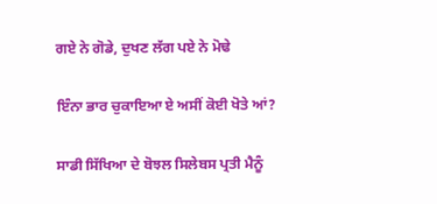ਗਏ ਨੇ ਗੋਡੇ, ਦੁਖਣ ਲੱਗ ਪਏ ਨੇ ਮੋਢੇ

ਇੰਨਾ ਭਾਰ ਚੁਕਾਇਆ ਏ ਅਸੀਂ ਕੋਈ ਖੋਤੇ ਆਂ?

ਸਾਡੀ ਸਿੱਖਿਆ ਦੇ ਬੋਝਲ ਸਿਲੇਬਸ ਪ੍ਰਤੀ ਮੈਨੂੰ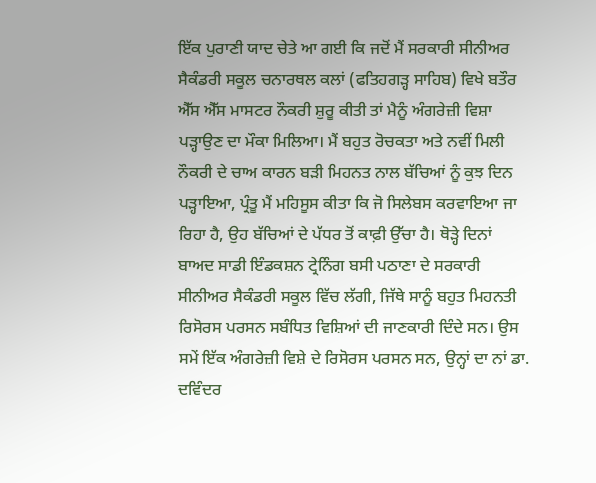ਇੱਕ ਪੁਰਾਣੀ ਯਾਦ ਚੇਤੇ ਆ ਗਈ ਕਿ ਜਦੋਂ ਮੈਂ ਸਰਕਾਰੀ ਸੀਨੀਅਰ ਸੈਕੰਡਰੀ ਸਕੂਲ ਚਨਾਰਥਲ ਕਲਾਂ (ਫਤਿਹਗੜ੍ਹ ਸਾਹਿਬ) ਵਿਖੇ ਬਤੌਰ ਐੱਸ ਐੱਸ ਮਾਸਟਰ ਨੌਕਰੀ ਸ਼ੁਰੂ ਕੀਤੀ ਤਾਂ ਮੈਨੂੰ ਅੰਗਰੇਜ਼ੀ ਵਿਸ਼ਾ ਪੜ੍ਹਾਉਣ ਦਾ ਮੌਕਾ ਮਿਲਿਆ। ਮੈਂ ਬਹੁਤ ਰੋਚਕਤਾ ਅਤੇ ਨਵੀਂ ਮਿਲੀ ਨੌਕਰੀ ਦੇ ਚਾਅ ਕਾਰਨ ਬੜੀ ਮਿਹਨਤ ਨਾਲ ਬੱਚਿਆਂ ਨੂੰ ਕੁਝ ਦਿਨ ਪੜ੍ਹਾਇਆ, ਪ੍ਰੰਤੂ ਮੈਂ ਮਹਿਸੂਸ ਕੀਤਾ ਕਿ ਜੋ ਸਿਲੇਬਸ ਕਰਵਾਇਆ ਜਾ ਰਿਹਾ ਹੈ, ਉਹ ਬੱਚਿਆਂ ਦੇ ਪੱਧਰ ਤੋਂ ਕਾਫ਼ੀ ਉੱਚਾ ਹੈ। ਥੋੜ੍ਹੇ ਦਿਨਾਂ ਬਾਅਦ ਸਾਡੀ ਇੰਡਕਸ਼ਨ ਟ੍ਰੇਨਿੰਗ ਬਸੀ ਪਠਾਣਾ ਦੇ ਸਰਕਾਰੀ ਸੀਨੀਅਰ ਸੈਕੰਡਰੀ ਸਕੂਲ ਵਿੱਚ ਲੱਗੀ, ਜਿੱਥੇ ਸਾਨੂੰ ਬਹੁਤ ਮਿਹਨਤੀ ਰਿਸੋਰਸ ਪਰਸਨ ਸਬੰਧਿਤ ਵਿਸ਼ਿਆਂ ਦੀ ਜਾਣਕਾਰੀ ਦਿੰਦੇ ਸਨ। ਉਸ ਸਮੇਂ ਇੱਕ ਅੰਗਰੇਜ਼ੀ ਵਿਸ਼ੇ ਦੇ ਰਿਸੋਰਸ ਪਰਸਨ ਸਨ, ਉਨ੍ਹਾਂ ਦਾ ਨਾਂ ਡਾ. ਦਵਿੰਦਰ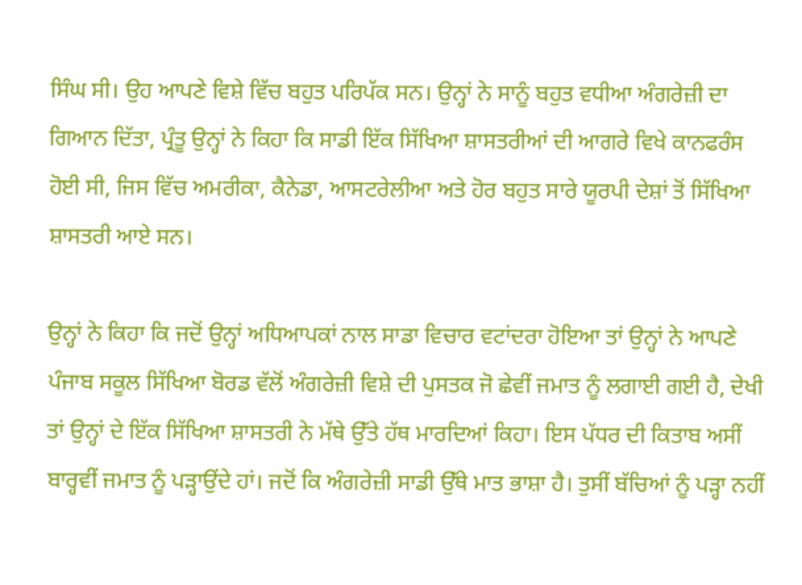ਸਿੰਘ ਸੀ। ਉਹ ਆਪਣੇ ਵਿਸ਼ੇ ਵਿੱਚ ਬਹੁਤ ਪਰਿਪੱਕ ਸਨ। ਉਨ੍ਹਾਂ ਨੇ ਸਾਨੂੰ ਬਹੁਤ ਵਧੀਆ ਅੰਗਰੇਜ਼ੀ ਦਾ ਗਿਆਨ ਦਿੱਤਾ, ਪ੍ਰੰਤੂ ਉਨ੍ਹਾਂ ਨੇ ਕਿਹਾ ਕਿ ਸਾਡੀ ਇੱਕ ਸਿੱਖਿਆ ਸ਼ਾਸਤਰੀਆਂ ਦੀ ਆਗਰੇ ਵਿਖੇ ਕਾਨਫਰੰਸ ਹੋਈ ਸੀ, ਜਿਸ ਵਿੱਚ ਅਮਰੀਕਾ, ਕੈਨੇਡਾ, ਆਸਟਰੇਲੀਆ ਅਤੇ ਹੋਰ ਬਹੁਤ ਸਾਰੇ ਯੂਰਪੀ ਦੇਸ਼ਾਂ ਤੋਂ ਸਿੱਖਿਆ ਸ਼ਾਸਤਰੀ ਆਏ ਸਨ।

ਉਨ੍ਹਾਂ ਨੇ ਕਿਹਾ ਕਿ ਜਦੋਂ ਉਨ੍ਹਾਂ ਅਧਿਆਪਕਾਂ ਨਾਲ ਸਾਡਾ ਵਿਚਾਰ ਵਟਾਂਦਰਾ ਹੋਇਆ ਤਾਂ ਉਨ੍ਹਾਂ ਨੇ ਆਪਣੇ ਪੰਜਾਬ ਸਕੂਲ ਸਿੱਖਿਆ ਬੋਰਡ ਵੱਲੋਂ ਅੰਗਰੇਜ਼ੀ ਵਿਸ਼ੇ ਦੀ ਪੁਸਤਕ ਜੋ ਛੇਵੀਂ ਜਮਾਤ ਨੂੰ ਲਗਾਈ ਗਈ ਹੈ, ਦੇਖੀ ਤਾਂ ਉਨ੍ਹਾਂ ਦੇ ਇੱਕ ਸਿੱਖਿਆ ਸ਼ਾਸਤਰੀ ਨੇ ਮੱਥੇ ਉੱਤੇ ਹੱਥ ਮਾਰਦਿਆਂ ਕਿਹਾ। ਇਸ ਪੱਧਰ ਦੀ ਕਿਤਾਬ ਅਸੀਂ ਬਾਰ੍ਹਵੀਂ ਜਮਾਤ ਨੂੰ ਪੜ੍ਹਾਉਂਦੇ ਹਾਂ। ਜਦੋਂ ਕਿ ਅੰਗਰੇਜ਼ੀ ਸਾਡੀ ਉੱਥੇ ਮਾਤ ਭਾਸ਼ਾ ਹੈ। ਤੁਸੀਂ ਬੱਚਿਆਂ ਨੂੰ ਪੜ੍ਹਾ ਨਹੀਂ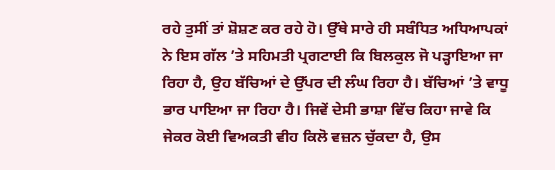ਰਹੇ ਤੁਸੀਂ ਤਾਂ ਸ਼ੋਸ਼ਣ ਕਰ ਰਹੇ ਹੋ। ਉੱਥੇ ਸਾਰੇ ਹੀ ਸਬੰਧਿਤ ਅਧਿਆਪਕਾਂ ਨੇ ਇਸ ਗੱਲ ’ਤੇ ਸਹਿਮਤੀ ਪ੍ਰਗਟਾਈ ਕਿ ਬਿਲਕੁਲ ਜੋ ਪੜ੍ਹਾਇਆ ਜਾ ਰਿਹਾ ਹੈ, ਉਹ ਬੱਚਿਆਂ ਦੇ ਉੱਪਰ ਦੀ ਲੰਘ ਰਿਹਾ ਹੈ। ਬੱਚਿਆਂ ’ਤੇ ਵਾਧੂ ਭਾਰ ਪਾਇਆ ਜਾ ਰਿਹਾ ਹੈ। ਜਿਵੇਂ ਦੇਸੀ ਭਾਸ਼ਾ ਵਿੱਚ ਕਿਹਾ ਜਾਵੇ ਕਿ ਜੇਕਰ ਕੋਈ ਵਿਅਕਤੀ ਵੀਹ ਕਿਲੋ ਵਜ਼ਨ ਚੁੱਕਦਾ ਹੈ, ਉਸ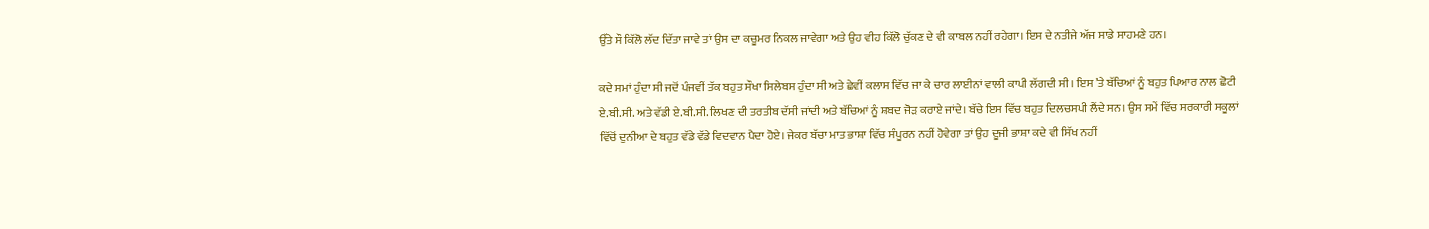ਉੱਤੇ ਸੌ ਕਿੱਲੋ ਲੱਦ ਦਿੱਤਾ ਜਾਵੇ ਤਾਂ ਉਸ ਦਾ ਕਚੂਮਰ ਨਿਕਲ ਜਾਵੇਗਾ ਅਤੇ ਉਹ ਵੀਹ ਕਿੱਲੋ ਚੁੱਕਣ ਦੇ ਵੀ ਕਾਬਲ ਨਹੀਂ ਰਹੇਗਾ। ਇਸ ਦੇ ਨਤੀਜੇ ਅੱਜ ਸਾਡੇ ਸਾਹਮਣੇ ਹਨ।

ਕਦੇ ਸਮਾਂ ਹੁੰਦਾ ਸੀ ਜਦੋਂ ਪੰਜਵੀਂ ਤੱਕ ਬਹੁਤ ਸੌਖਾ ਸਿਲੇਬਸ ਹੁੰਦਾ ਸੀ ਅਤੇ ਛੇਵੀਂ ਕਲਾਸ ਵਿੱਚ ਜਾ ਕੇ ਚਾਰ ਲਾਈਨਾਂ ਵਾਲੀ ਕਾਪੀ ਲੱਗਦੀ ਸੀ। ਇਸ ’ਤੇ ਬੱਚਿਆਂ ਨੂੰ ਬਹੁਤ ਪਿਆਰ ਨਾਲ ਛੋਟੀ ਏ.ਬੀ.ਸੀ. ਅਤੇ ਵੱਡੀ ਏ.ਬੀ.ਸੀ. ਲਿਖਣ ਦੀ ਤਰਤੀਬ ਦੱਸੀ ਜਾਂਦੀ ਅਤੇ ਬੱਚਿਆਂ ਨੂੰ ਸ਼ਬਦ ਜੋੜ ਕਰਾਏ ਜਾਂਦੇ। ਬੱਚੇ ਇਸ ਵਿੱਚ ਬਹੁਤ ਦਿਲਚਸਪੀ ਲੈਂਦੇ ਸਨ। ਉਸ ਸਮੇਂ ਵਿੱਚ ਸਰਕਾਰੀ ਸਕੂਲਾਂ ਵਿੱਚੋਂ ਦੁਨੀਆ ਦੇ ਬਹੁਤ ਵੱਡੇ ਵੱਡੇ ਵਿਦਵਾਨ ਪੈਦਾ ਹੋਏ। ਜੇਕਰ ਬੱਚਾ ਮਾਤ ਭਾਸ਼ਾ ਵਿੱਚ ਸੰਪੂਰਨ ਨਹੀਂ ਹੋਵੇਗਾ ਤਾਂ ਉਹ ਦੂਜੀ ਭਾਸ਼ਾ ਕਦੇ ਵੀ ਸਿੱਖ ਨਹੀਂ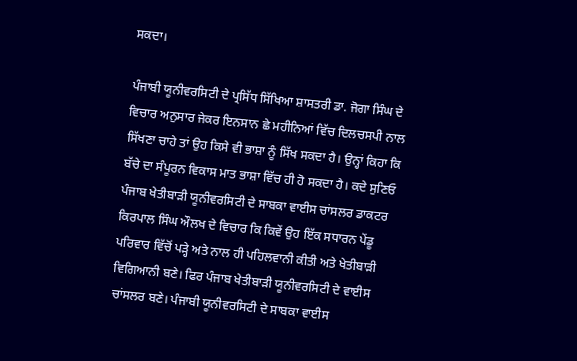ਸਕਦਾ।

ਪੰਜਾਬੀ ਯੂਨੀਵਰਸਿਟੀ ਦੇ ਪ੍ਰਸਿੱਧ ਸਿੱਖਿਆ ਸ਼ਾਸਤਰੀ ਡਾ. ਜੋਗਾ ਸਿੰਘ ਦੇ ਵਿਚਾਰ ਅਨੁਸਾਰ ਜੇਕਰ ਇਨਸਾਨ ਛੇ ਮਹੀਨਿਆਂ ਵਿੱਚ ਦਿਲਚਸਪੀ ਨਾਲ ਸਿੱਖਣਾ ਚਾਹੇ ਤਾਂ ਉਹ ਕਿਸੇ ਵੀ ਭਾਸ਼ਾ ਨੂੰ ਸਿੱਖ ਸਕਦਾ ਹੈ। ਉਨ੍ਹਾਂ ਕਿਹਾ ਕਿ ਬੱਚੇ ਦਾ ਸੰਪੂਰਨ ਵਿਕਾਸ ਮਾਤ ਭਾਸ਼ਾ ਵਿੱਚ ਹੀ ਹੋ ਸਕਦਾ ਹੈ। ਕਦੇ ਸੁਣਿਓ ਪੰਜਾਬ ਖੇਤੀਬਾੜੀ ਯੂਨੀਵਰਸਿਟੀ ਦੇ ਸਾਬਕਾ ਵਾਈਸ ਚਾਂਸਲਰ ਡਾਕਟਰ ਕਿਰਪਾਲ ਸਿੰਘ ਔਲਖ ਦੇ ਵਿਚਾਰ ਕਿ ਕਿਵੇਂ ਉਹ ਇੱਕ ਸਧਾਰਨ ਪੇਂਡੂ ਪਰਿਵਾਰ ਵਿੱਚੋਂ ਪੜ੍ਹੇ ਅਤੇ ਨਾਲ ਹੀ ਪਹਿਲਵਾਨੀ ਕੀਤੀ ਅਤੇ ਖੇਤੀਬਾੜੀ ਵਿਗਿਆਨੀ ਬਣੇ। ਫਿਰ ਪੰਜਾਬ ਖੇਤੀਬਾੜੀ ਯੂਨੀਵਰਸਿਟੀ ਦੇ ਵਾਈਸ ਚਾਂਸਲਰ ਬਣੇ। ਪੰਜਾਬੀ ਯੂਨੀਵਰਸਿਟੀ ਦੇ ਸਾਬਕਾ ਵਾਈਸ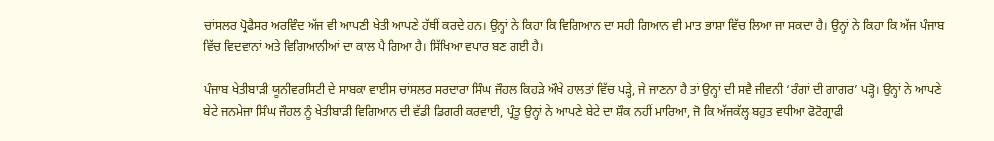ਚਾਂਸਲਰ ਪ੍ਰੋਫੈਸਰ ਅਰਵਿੰਦ ਅੱਜ ਵੀ ਆਪਣੀ ਖੇਤੀ ਆਪਣੇ ਹੱਥੀਂ ਕਰਦੇ ਹਨ। ਉਨ੍ਹਾਂ ਨੇ ਕਿਹਾ ਕਿ ਵਿਗਿਆਨ ਦਾ ਸਹੀ ਗਿਆਨ ਵੀ ਮਾਤ ਭਾਸ਼ਾ ਵਿੱਚ ਲਿਆ ਜਾ ਸਕਦਾ ਹੈ। ਉਨ੍ਹਾਂ ਨੇ ਕਿਹਾ ਕਿ ਅੱਜ ਪੰਜਾਬ ਵਿੱਚ ਵਿਦਵਾਨਾਂ ਅਤੇ ਵਿਗਿਆਨੀਆਂ ਦਾ ਕਾਲ ਪੈ ਗਿਆ ਹੈ। ਸਿੱਖਿਆ ਵਪਾਰ ਬਣ ਗਈ ਹੈ।

ਪੰਜਾਬ ਖੇਤੀਬਾੜੀ ਯੂਨੀਵਰਸਿਟੀ ਦੇ ਸਾਬਕਾ ਵਾਈਸ ਚਾਂਸਲਰ ਸਰਦਾਰਾ ਸਿੰਘ ਜੌਹਲ ਕਿਹੜੇ ਔਖੇ ਹਾਲਤਾਂ ਵਿੱਚ ਪੜ੍ਹੇ, ਜੇ ਜਾਣਨਾ ਹੈ ਤਾਂ ਉਨ੍ਹਾਂ ਦੀ ਸਵੈ ਜੀਵਨੀ ‘ਰੰਗਾਂ ਦੀ ਗਾਗਰ’ ਪੜ੍ਹੋ। ਉਨ੍ਹਾਂ ਨੇ ਆਪਣੇ ਬੇਟੇ ਜਨਮੇਜਾ ਸਿੰਘ ਜੌਹਲ ਨੂੰ ਖੇਤੀਬਾੜੀ ਵਿਗਿਆਨ ਦੀ ਵੱਡੀ ਡਿਗਰੀ ਕਰਵਾਈ, ਪ੍ਰੰਤੂ ਉਨ੍ਹਾਂ ਨੇ ਆਪਣੇ ਬੇਟੇ ਦਾ ਸ਼ੌਕ ਨਹੀਂ ਮਾਰਿਆ, ਜੋ ਕਿ ਅੱਜਕੱਲ੍ਹ ਬਹੁਤ ਵਧੀਆ ਫੋਟੋਗ੍ਰਾਫੀ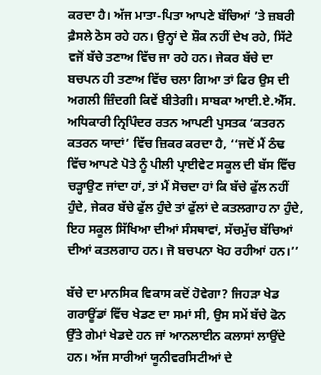ਕਰਦਾ ਹੈ। ਅੱਜ ਮਾਤਾ-ਪਿਤਾ ਆਪਣੇ ਬੱਚਿਆਂ ’ਤੇ ਜ਼ਬਰੀ ਫ਼ੈਸਲੇ ਠੋਸ ਰਹੇ ਹਨ। ਉਨ੍ਹਾਂ ਦੇ ਸ਼ੌਕ ਨਹੀਂ ਦੇਖ ਰਹੇ, ਸਿੱਟੇ ਵਜੋਂ ਬੱਚੇ ਤਣਾਅ ਵਿੱਚ ਜਾ ਰਹੇ ਹਨ। ਜੇਕਰ ਬੱਚੇ ਦਾ ਬਚਪਨ ਹੀ ਤਣਾਅ ਵਿੱਚ ਚਲਾ ਗਿਆ ਤਾਂ ਫਿਰ ਉਸ ਦੀ ਅਗਲੀ ਜ਼ਿੰਦਗੀ ਕਿਵੇਂ ਬੀਤੇਗੀ। ਸਾਬਕਾ ਆਈ.ਏ.ਐੱਸ. ਅਧਿਕਾਰੀ ਨ੍ਰਿਪਿੰਦਰ ਰਤਨ ਆਪਣੀ ਪੁਸਤਕ ‘ਕਤਰਨ ਕਤਰਨ ਯਾਦਾਂ’ ਵਿੱਚ ਜ਼ਿਕਰ ਕਰਦਾ ਹੈ, ‘‘ਜਦੋਂ ਮੈਂ ਠੰਢ ਵਿੱਚ ਆਪਣੇ ਪੋਤੇ ਨੂੰ ਪੀਲੀ ਪ੍ਰਾਈਵੇਟ ਸਕੂਲ ਦੀ ਬੱਸ ਵਿੱਚ ਚੜ੍ਹਾਉਣ ਜਾਂਦਾ ਹਾਂ, ਤਾਂ ਮੈਂ ਸੋਚਦਾ ਹਾਂ ਕਿ ਬੱਚੇ ਫੁੱਲ ਨਹੀਂ ਹੁੰਦੇ, ਜੇਕਰ ਬੱਚੇ ਫੁੱਲ ਹੁੰਦੇ ਤਾਂ ਫੁੱਲਾਂ ਦੇ ਕਤਲਗਾਹ ਨਾ ਹੁੰਦੇ, ਇਹ ਸਕੂਲ ਸਿੱਖਿਆ ਦੀਆਂ ਸੰਸਥਾਵਾਂ, ਸੱਚਮੁੱਚ ਬੱਚਿਆਂ ਦੀਆਂ ਕਤਲਗਾਹ ਹਨ। ਜੋ ਬਚਪਨਾ ਖੋਹ ਰਹੀਆਂ ਹਨ।’’

ਬੱਚੇ ਦਾ ਮਾਨਸਿਕ ਵਿਕਾਸ ਕਦੋਂ ਹੋਵੇਗਾ? ਜਿਹੜਾ ਖੇਡ ਗਰਾਊਂਡਾਂ ਵਿੱਚ ਖੇਡਣ ਦਾ ਸਮਾਂ ਸੀ, ਉਸ ਸਮੇਂ ਬੱਚੇ ਫੋਨ ਉੱਤੇ ਗੇਮਾਂ ਖੇਡਦੇ ਹਨ ਜਾਂ ਆਨਲਾਈਨ ਕਲਾਸਾਂ ਲਾਉਂਦੇ ਹਨ। ਅੱਜ ਸਾਰੀਆਂ ਯੂਨੀਵਰਸਿਟੀਆਂ ਦੇ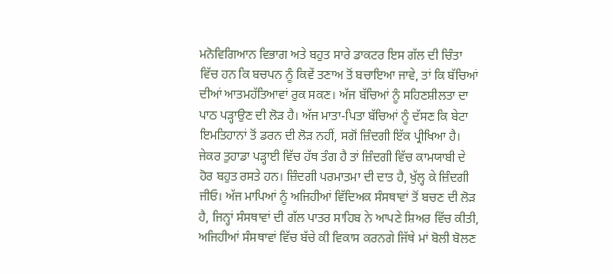ਮਨੋਵਿਗਿਆਨ ਵਿਭਾਗ ਅਤੇ ਬਹੁਤ ਸਾਰੇ ਡਾਕਟਰ ਇਸ ਗੱਲ ਦੀ ਚਿੰਤਾ ਵਿੱਚ ਹਨ ਕਿ ਬਚਪਨ ਨੂੰ ਕਿਵੇਂ ਤਣਾਅ ਤੋਂ ਬਚਾਇਆ ਜਾਵੇ, ਤਾਂ ਕਿ ਬੱਚਿਆਂ ਦੀਆਂ ਆਤਮਹੱਤਿਆਵਾਂ ਰੁਕ ਸਕਣ। ਅੱਜ ਬੱਚਿਆਂ ਨੂੰ ਸਹਿਣਸ਼ੀਲਤਾ ਦਾ ਪਾਠ ਪੜ੍ਹਾਉਣ ਦੀ ਲੋੜ ਹੈ। ਅੱਜ ਮਾਤਾ-ਪਿਤਾ ਬੱਚਿਆਂ ਨੂੰ ਦੱਸਣ ਕਿ ਬੇਟਾ ਇਮਤਿਹਾਨਾਂ ਤੋਂ ਡਰਨ ਦੀ ਲੋੜ ਨਹੀਂ, ਸਗੋਂ ਜ਼ਿੰਦਗੀ ਇੱਕ ਪ੍ਰੀਖਿਆ ਹੈ। ਜੇਕਰ ਤੁਹਾਡਾ ਪੜ੍ਹਾਈ ਵਿੱਚ ਹੱਥ ਤੰਗ ਹੈ ਤਾਂ ਜ਼ਿੰਦਗੀ ਵਿੱਚ ਕਾਮਯਾਬੀ ਦੇ ਹੋਰ ਬਹੁਤ ਰਸਤੇ ਹਨ। ਜ਼ਿੰਦਗੀ ਪਰਮਾਤਮਾ ਦੀ ਦਾਤ ਹੈ, ਖੁੱਲ੍ਹ ਕੇ ਜ਼ਿੰਦਗੀ ਜੀਓ। ਅੱਜ ਮਾਪਿਆਂ ਨੂੰ ਅਜਿਹੀਆਂ ਵਿੱਦਿਅਕ ਸੰਸਥਾਵਾਂ ਤੋਂ ਬਚਣ ਦੀ ਲੋੜ ਹੈ, ਜਿਨ੍ਹਾਂ ਸੰਸਥਾਵਾਂ ਦੀ ਗੱਲ ਪਾਤਰ ਸਾਹਿਬ ਨੇ ਆਪਣੇ ਸ਼ਿਅਰ ਵਿੱਚ ਕੀਤੀ, ਅਜਿਹੀਆਂ ਸੰਸਥਾਵਾਂ ਵਿੱਚ ਬੱਚੇ ਕੀ ਵਿਕਾਸ ਕਰਨਗੇ ਜਿੱਥੇ ਮਾਂ ਬੋਲੀ ਬੋਲਣ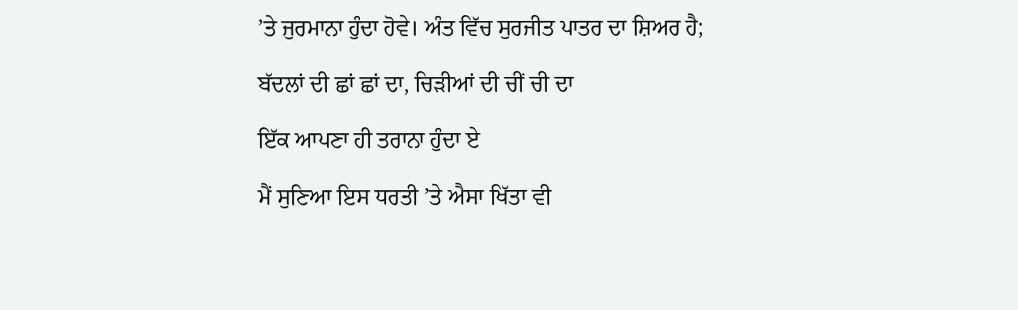’ਤੇ ਜੁਰਮਾਨਾ ਹੁੰਦਾ ਹੋਵੇ। ਅੰਤ ਵਿੱਚ ਸੁਰਜੀਤ ਪਾਤਰ ਦਾ ਸ਼ਿਅਰ ਹੈ;

ਬੱਦਲਾਂ ਦੀ ਛਾਂ ਛਾਂ ਦਾ, ਚਿੜੀਆਂ ਦੀ ਚੀਂ ਚੀ ਦਾ

ਇੱਕ ਆਪਣਾ ਹੀ ਤਰਾਨਾ ਹੁੰਦਾ ਏ

ਮੈਂ ਸੁਣਿਆ ਇਸ ਧਰਤੀ ’ਤੇ ਐਸਾ ਖਿੱਤਾ ਵੀ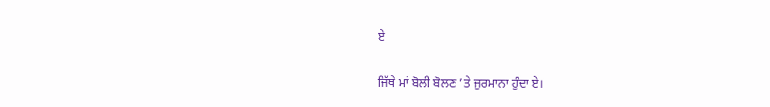ਏ

ਜਿੱਥੇ ਮਾਂ ਬੋਲੀ ਬੋਲਣ ’ਤੇ ਜੁਰਮਾਨਾ ਹੁੰਦਾ ਏ।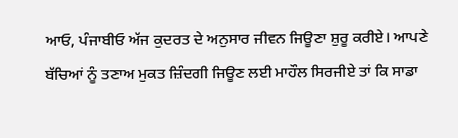ਆਓ, ਪੰਜਾਬੀਓ ਅੱਜ ਕੁਦਰਤ ਦੇ ਅਨੁਸਾਰ ਜੀਵਨ ਜਿਊਣਾ ਸ਼ੁਰੂ ਕਰੀਏ। ਆਪਣੇ ਬੱਚਿਆਂ ਨੂੰ ਤਣਾਅ ਮੁਕਤ ਜ਼ਿੰਦਗੀ ਜਿਊਣ ਲਈ ਮਾਹੌਲ ਸਿਰਜੀਏ ਤਾਂ ਕਿ ਸਾਡਾ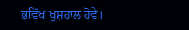ਭਵਿੱਖ ਖੁਸ਼ਹਾਲ ਹੋਵੇ।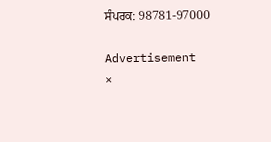ਸੰਪਰਕ: 98781-97000

Advertisement
×